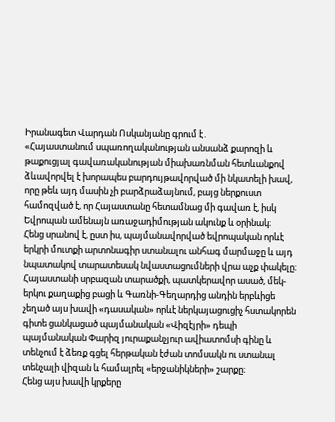Իրանագետ Վարդան Ոսկանյանը գրում է․
«Հայաստանում սպառողականության անսանձ քարոզի և թաքուցյալ գավառականության միախառնման հետևանքով ձևավորվել է խորապես բարդույթավորված մի նկատելի խավ, որը թեև այդ մասին չի բարձրաձայնում, բայց ներքուստ համոզված է, որ Հայաստանը հետամնաց մի գավառ է, իսկ Եվրոպան ամենայն առաջադիմության ակունք և օրինակ։
Հենց սրանով է, ըստ իս, պայմանավորված եվրոպական որևէ երկրի մուտքի արտոնագիր ստանալու անհագ մարմաջը և այդ նպատակով տարատեսակ նվաստացումների վրա աչք փակելը։
Հայաստանի սրբազան տարածքի, պատկերավոր ասած, մեկ-երկու քաղաքից բացի և Գառնի-Գեղարդից անդին երբևիցե չեղած այս խավի «դասական» որևէ ներկայացուցիչ հստակորեն գիտե ցանկացած պայմանական «Վիզէյրի» դեպի պայմանական Փարիզ յուրաքանչյուր ավիատոմսի գինը և տենչում է ձեռք գցել հերթական էժան տոմսակն ու ստանալ տենչալի վիզան և համալրել «երջանիկների» շարքը։
Հենց այս խավի կրքերը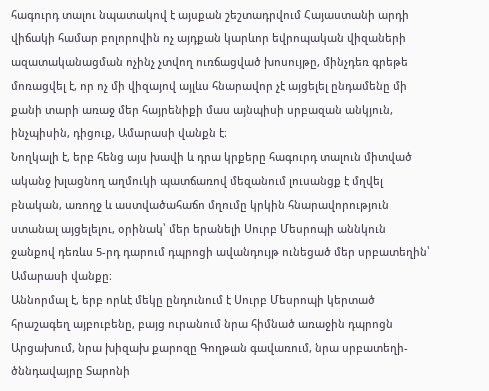հագուրդ տալու նպատակով է այսքան շեշտադրվում Հայաստանի արդի վիճակի համար բոլորովին ոչ այդքան կարևոր եվրոպական վիզաների ազատականացման ոչինչ չտվող ուռճացված խոսույթը, մինչդեռ գրեթե մոռացվել է, որ ոչ մի վիզայով այլևս հնարավոր չէ այցելել ընդամենը մի քանի տարի առաջ մեր հայրենիքի մաս այնպիսի սրբազան անկյուն, ինչպիսին, դիցուք, Ամարասի վանքն է։
Նողկալի է, երբ հենց այս խավի և դրա կրքերը հագուրդ տալուն միտված ականջ խլացնող աղմուկի պատճառով մեզանում լուսանցք է մղվել բնական, առողջ և աստվածահաճո մղումը կրկին հնարավորություն ստանալ այցելելու, օրինակ՝ մեր երանելի Սուրբ Մեսրոպի աննկուն ջանքով դեռևս 5-րդ դարում դպրոցի ավանդույթ ունեցած մեր սրբատեղին՝ Ամարասի վանքը։
Աննորմալ է, երբ որևէ մեկը ընդունում է Սուրբ Մեսրոպի կերտած հրաշագեղ այբուբենը, բայց ուրանում նրա հիմնած առաջին դպրոցն Արցախում, նրա խիզախ քարոզը Գողթան գավառում, նրա սրբատեղի-ծննդավայրը Տարոնի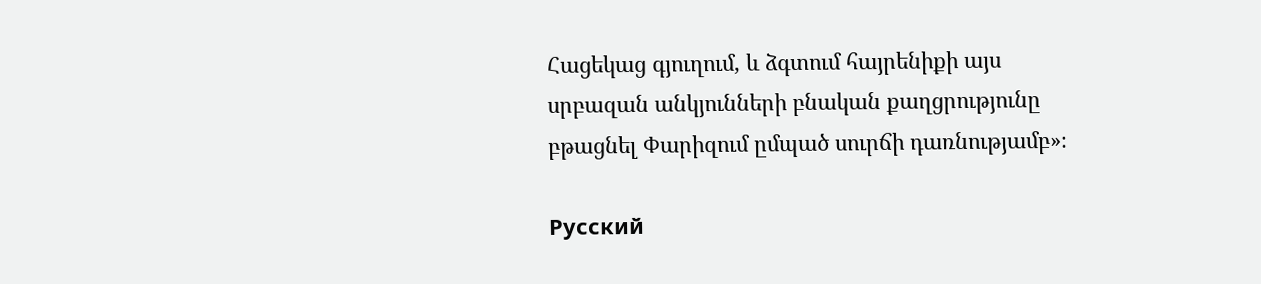Հացեկաց գյուղում, և ձգտում հայրենիքի այս սրբազան անկյունների բնական քաղցրությունը բթացնել Փարիզում ըմպած սուրճի դառնությամբ»։

Русский